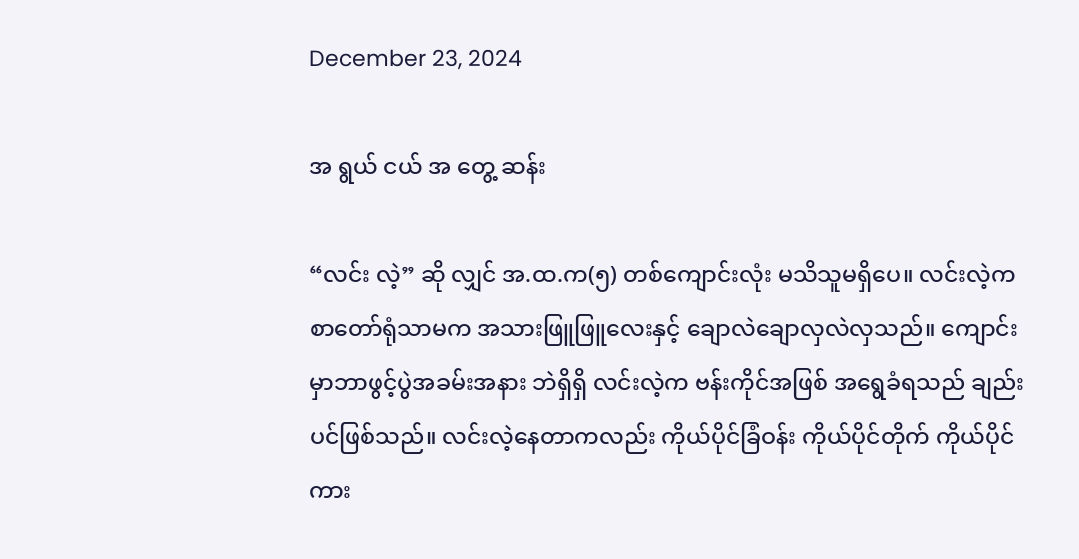December 23, 2024

အ ရွယ် ငယ် အ တွေ့ ဆန်း

“လင်း လဲ့” ဆို လျှင် အ.ထ.က(၅) တစ်ကျောင်းလုံး မသိသူမရှိပေ။ လင်းလဲ့က စာတော်ရုံသာမက အသားဖြူဖြူလေးနှင့် ချောလဲချောလှလဲလှသည်။ ကျောင်းမှာဘာဖွင့်ပွဲအခမ်းအနား ဘဲရှိရှိ လင်းလဲ့က ဗန်းကိုင်အဖြစ် အရွေခံရသည် ချည်းပင်ဖြစ်သည်။ လင်းလဲ့နေတာကလည်း ကိုယ်ပိုင်ခြံဝန်း ကိုယ်ပိုင်တိုက် ကိုယ်ပိုင်ကား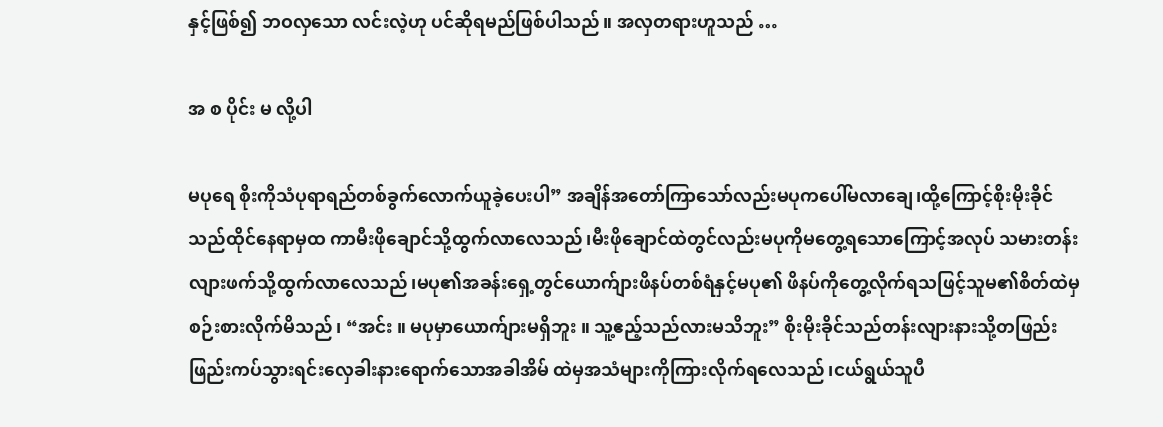နှင့်ဖြစ်၍ ဘဝလှသော လင်းလဲ့ဟု ပင်ဆိုရမည်ဖြစ်ပါသည်။ အလှတရားဟူသည် …

အ စ ပိုင်း မ လို့ပါ

မပုရေ စိုးကိုသံပုရာရည်တစ်ခွက်လောက်ယူခဲ့ပေးပါ” အချိန်အတော်ကြာသော်လည်းမပုကပေါ်မလာချေ၊ထို့ကြောင့်စိုးမိုးခိုင်သည်ထိုင်နေရာမှထ ကာမီးဖိုချောင်သို့ထွက်လာလေသည်၊မီးဖိုချောင်ထဲတွင်လည်းမပုကိုမတွေ့ရသောကြောင့်အလုပ် သမားတန်းလျားဖက်သို့ထွက်လာလေသည်၊မပု၏အခန်းရှေ့တွင်ယောက်ျားဖိနပ်တစ်ရံနှင့်မပု၏ ဖိနပ်ကိုတွေ့လိုက်ရသဖြင့်သူမ၏စိတ်ထဲမှစဉ်းစားလိုက်မိသည်၊ “အင်း ။ မပုမှာယောက်ျားမရှိဘူး ။ သူ့ဧည့်သည်လားမသိဘူး” စိုးမိုးခိုင်သည်တန်းလျားနားသို့တဖြည်းဖြည်းကပ်သွားရင်းလှေခါးနားရောက်သောအခါအိမ် ထဲမှအသံများကိုကြားလိုက်ရလေသည်၊ငယ်ရွယ်သူပီ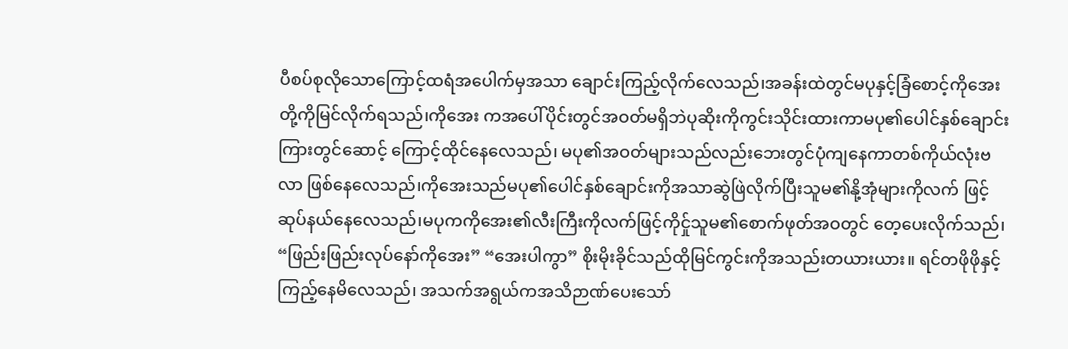ပီစပ်စုလိုသောကြောင့်ထရံအပေါက်မှအသာ ချောင်းကြည့်လိုက်လေသည်၊အခန်းထဲတွင်မပုနှင့်ခြံစောင့်ကိုအေးတို့ကိုမြင်လိုက်ရသည်၊ကိုအေး ကအပေါ်ပိုင်းတွင်အဝတ်မရှိဘဲပုဆိုးကိုကွင်းသိုင်းထားကာမပု၏ပေါင်နှစ်ချောင်းကြားတွင်ဆောင့် ကြောင့်ထိုင်နေလေသည်၊ မပု၏အဝတ်များသည်လည်းဘေးတွင်ပုံကျနေကာတစ်ကိုယ်လုံးဗလာ ဖြစ်နေလေသည်၊ကိုအေးသည်မပု၏ပေါင်နှစ်ချောင်းကိုအသာဆွဲဖြဲလိုက်ပြီးသူမ၏နို့အုံများကိုလက် ဖြင့်ဆုပ်နယ်နေလေသည်၊မပုကကိုအေး၏လီးကြီးကိုလက်ဖြင့်ကိုင်ှုသူမ၏စောက်ဖုတ်အဝတွင် တေ့ပေးလိုက်သည်၊ “ဖြည်းဖြည်းလုပ်နော်ကိုအေး” “အေးပါကွာ” စိုးမိုးခိုင်သည်ထိုမြင်ကွင်းကိုအသည်းတယားယား။ ရင်တဖိုဖိုနှင့်ကြည့်နေမိလေသည်၊ အသက်အရွယ်ကအသိဉာဏ်ပေးသော်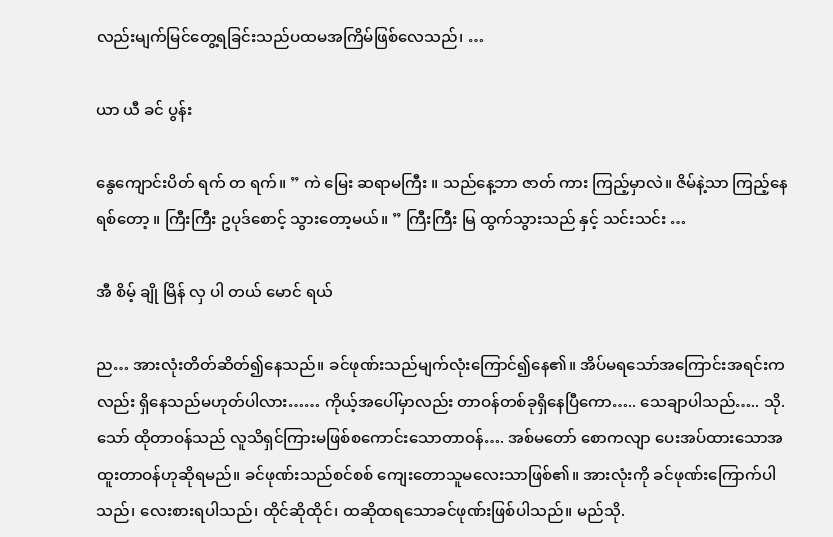လည်းမျက်မြင်တွေ့ရခြင်းသည်ပထမအကြိမ်ဖြစ်လေသည်၊ …

ယာ ယီ ခင် ပွန်း

နွေကျောင်းပိတ် ရက် တ ရက်။ ” ကဲ မြေး ဆရာမကြီး ။ သည်နေ့ဘာ ဇာတ် ကား ကြည့်မှာလဲ။ ဇိမ်နဲ့သာ ကြည့်နေရစ်တော့ ။ ကြီးကြီး ဥပုဒ်စောင့် သွားတော့မယ်။ ” ကြီးကြီး မြ ထွက်သွားသည် နှင့် သင်းသင်း …

အီ စိမ့် ချို မြိန် လှ ပါ တယ် မောင် ရယ်

ည… အားလုံးတိတ်ဆိတ်၍နေသည်။ ခင်ဖုဏ်းသည်မျက်လုံးကြောင်၍နေ၏။ အိပ်မရသော်အကြောင်းအရင်းကလည်း ရှိနေသည်မဟုတ်ပါလား…… ကိုယ့်အပေါ်မှာလည်း တာဝန်တစ်ခုရှိနေပြီကော….. သေချာပါသည်….. သို.သော် ထိုတာဝန်သည် လူသိရှင်ကြားမဖြစ်စကောင်းသောတာဝန်…. အစ်မတော် စောကလျာ ပေးအပ်ထားသောအထူးတာဝန်ဟုဆိုရမည်။ ခင်ဖုဏ်းသည်စင်စစ် ကျေးတောသူမလေးသာဖြစ်၏။ အားလုံးကို ခင်ဖုဏ်းကြောက်ပါသည်၊ လေးစားရပါသည်၊ ထိုင်ဆိုထိုင်၊ ထဆိုထရသောခင်ဖုဏ်းဖြစ်ပါသည်။ မည်သို.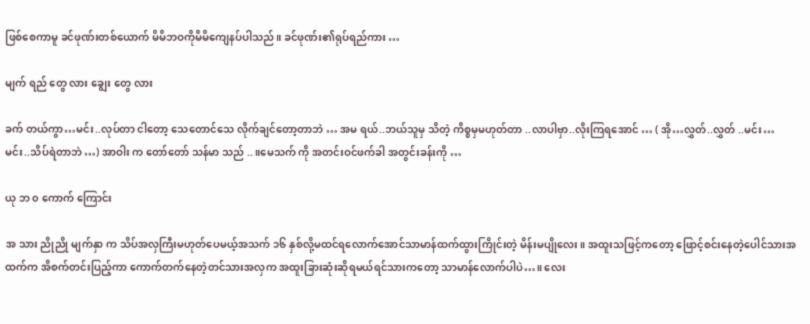ဖြစ်စေကာမူ ခင်ဖုဏ်းတစ်ယောက် မိမိဘဝကိုမိမိကျေနပ်ပါသည်။ ခင်ဖုဏ်း၏ရုပ်ရည်ကား …

မျက် ရည် တွေ လား ချွေး တွေ လား

ခက် တယ်ကွာ…မင်း..လုပ်တာ ငါတော့ သေတောင်သေ လိုက်ချင်တော့တာဘဲ … အမ ရယ်..ဘယ်သူမှ သိတဲ့ ကိစ္စမှမဟုတ်တာ ..လာပါဗှာ..လိုးကြရအောင် … ( အို…လွှတ်..လွှတ် ..မင်း…မင်း..သိပ်ရဲတာဘဲ …) အာဝါး က တော်တော် သန်မာ သည် ..။မေသက် ကို အတင်းဝင်ဖက်ခါ အတွင်းခန်းကို …

ယု ဘ ၀ ကောက် ကြောင်း

အ သား ညိုညို မျက်နှာ က သိပ်အလှကြီးမဟုတ်ပေမယ့်အသက် ၁၆ နှစ်လို့မထင်ရလောက်အောင်သာမာန်ထက်ထွားကြိုင်းတဲ့ မိန်းမပျိုလေး။ အထူးသဖြင့်ကတော့ ဖြောင့်စင်းနေတဲ့ပေါင်သားအထက်က အိစက်တင်းပြည့်ကာ ကောက်တက်နေတဲ့တင်သားအလှက အထူးခြားဆုံးဆိုရမယ်ရင်သားကတော့ သာမာန်လောက်ပါပဲ…။ လေး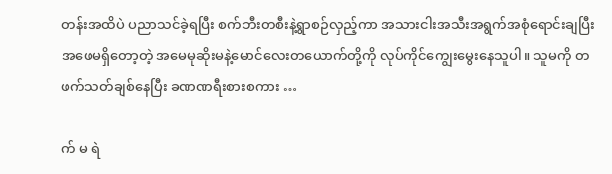တန်းအထိပဲ ပညာသင်ခဲ့ရပြီး စက်ဘီးတစီးနဲ့ရွာစဉ်လှည့်ကာ အသားငါးအသီးအရွက်အစုံရောင်းချပြီး အဖေမရှိတော့တဲ့ အမေမုဆိုးမနဲ့မောင်လေးတယောက်တို့ကို လုပ်ကိုင်ကျွေးမွေးနေသူပါ။ သူမကို တဖက်သတ်ချစ်နေပြီး ခဏဏရီးစားစကား …

က် မ ရဲ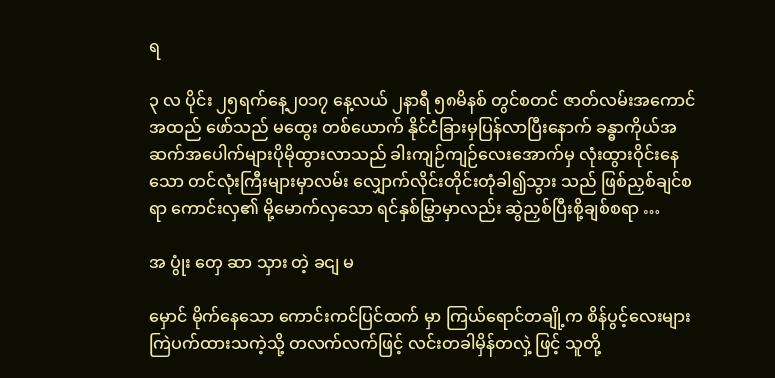ရ

၃ လ ပိုင်း ၂၅ရက်နေ့၂၀၁၇ နေ့လယ် ၂နာရီ ၅၈မိနစ် တွင်စတင် ဇာတ်လမ်းအကောင် အထည် ဖော်သည် မထွေး တစ်ယောက် နိုင်ငံခြားမှပြန်လာပြီးနောက် ခန္ဓာကိုယ်အဆက်အပေါက်များပိုမိုထွားလာသည် ခါးကျဉ်ကျဉ်လေးအောက်မှ လုံးထွားဝိုင်းနေသော တင်လုံးကြီးများမှာလမ်း လျှောက်လိုင်းတိုင်းတုံခါ၍သွား သည် ဖြစ်ညှစ်ချင်စရာ ကောင်းလှ၏ မို့မောက်လှသော ရင်နှစ်မြွှာမှာလည်း ဆွဲညှစ်ပြီးစို့ချစ်စရာ …

အ ပွုံး တှေ ဆာ သှား တဲ့ ခငျ မ

မှောင် မိုက်နေသော ကောင်းကင်ပြင်ထက် မှာ ကြယ်ရောင်တချို့က စိန်ပွင့်လေးများ ကြဲပက်ထားသကဲ့သို့ တလက်လက်ဖြင့် လင်းတခါမှိန်တလှဲ့ ဖြင့် သူတို့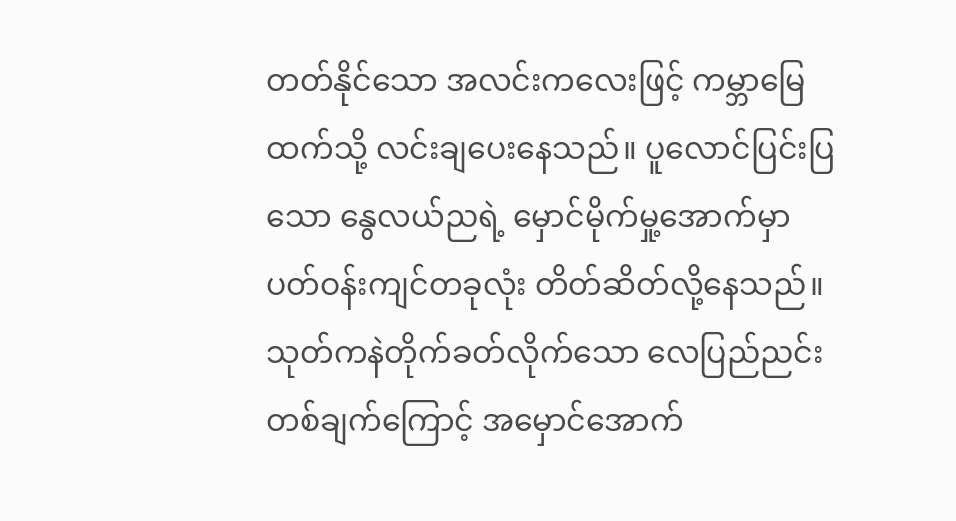တတ်နိုင်သော အလင်းကလေးဖြင့် ကမ္ဘာမြေထက်သို့ လင်းချပေးနေသည်။ ပူလောင်ပြင်းပြသော နွေလယ်ညရဲ့ မှောင်မိုက်မှု့အောက်မှာ ပတ်ဝန်းကျင်တခုလုံး တိတ်ဆိတ်လို့နေသည်။ သုတ်ကနဲတိုက်ခတ်လိုက်သော လေပြည်ညင်းတစ်ချက်ကြောင့် အမှောင်အောက်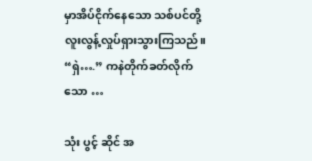မှာအိပ်ငိုက်နေသော သစ်ပင်တို့လူးလွန့်လှုပ်ရှားသွားကြသည်။ “ရှဲ….” ကနဲတိုက်ခတ်လိုက်သော …

သုံး ပွင့် ဆိုင် အ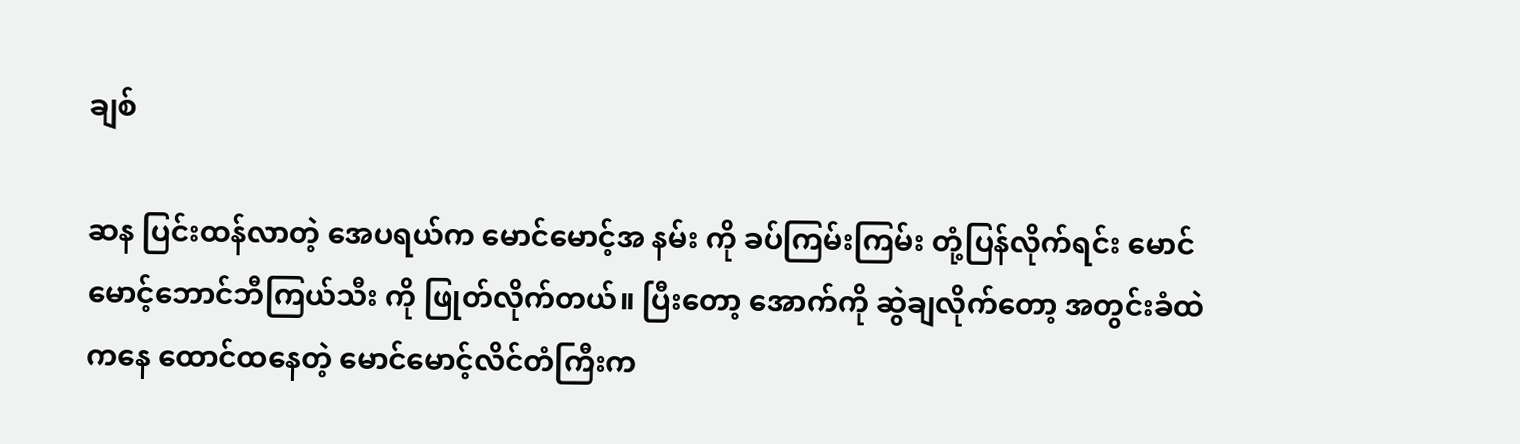ချစ်

ဆန ပြင်းထန်လာတဲ့ အေပရယ်က မောင်မောင့်အ နမ်း ကို ခပ်ကြမ်းကြမ်း တုံ့ပြန်လိုက်ရင်း မောင်မောင့်ဘောင်ဘီကြယ်သီး ကို ဖြုတ်လိုက်တယ်။ ပြီးတော့ အောက်ကို ဆွဲချလိုက်တော့ အတွင်းခံထဲကနေ ထောင်ထနေတဲ့ မောင်မောင့်လိင်တံကြီးက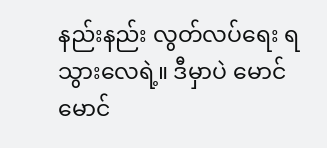နည်းနည်း လွတ်လပ်ရေး ရသွားလေရဲ့။ ဒီမှာပဲ မောင်မောင်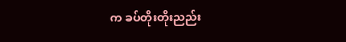က ခပ်တိုးတိုးညည်း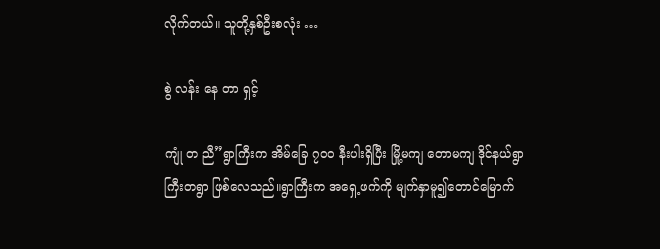လိုက်တယ်။ သူတို့နှစ်ဦးစလုံး …

စွဲ လန်း နေ တာ ရှင့်

ကျုံ တ ညီ”ရွာကြီးက အိမ်ခြေ ၇၀၀ နီးပါးရှိပြီး မြို့မကျ တောမကျ ဒိုင်နယ်ရွာကြီးတရွာ ဖြစ်လေသည်။ရွာကြီးက အရှေ့ဖက်ကို မျက်နှာမူ၍တောင်မြောက်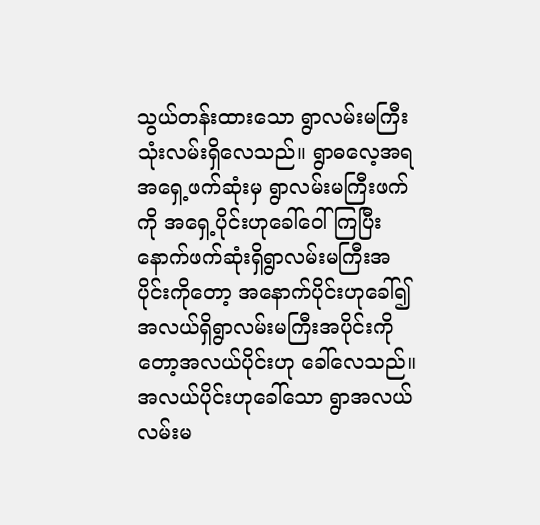သွယ်တန်းထားသော ရွာလမ်းမကြီးသုံးလမ်းရှိလေသည်။ ရွာဓလေ့အရ အရှေ့ဖက်ဆုံးမှ ရွာလမ်းမကြီးဖက်ကို အရှေ့ပိုင်းဟုခေါ်ဝေါ်ကြပြီး နောက်ဖက်ဆုံးရှိရွာလမ်းမကြီးအပိုင်းကိုတော့ အနောက်ပိုင်းဟုခေါ်၍ အလယ်ရှိရွာလမ်းမကြီးအပိုင်းကိုတော့အလယ်ပိုင်းဟု ခေါ်လေသည်။ အလယ်ပိုင်းဟုခေါ်သော ရွာအလယ်လမ်းမ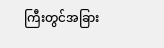ကြီးတွင်အခြား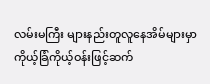လမ်းမကြီး များနည်းတူလူနေအိမ်များမှာ ကိုယ့်ခြံကိုယ့်ဝန်းဖြင့်ဆက်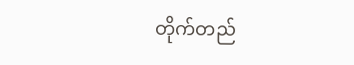တိုက်တည်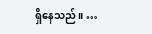ရှိနေသည်။ …